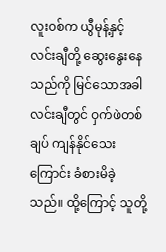လူး၀စ်က ယွီမုန့်နှင့် လင်းချီတို့ ဆွေးနွေးနေသည်ကို မြင်သောအခါ လင်းချီတွင် ဝှက်ဖဲတစ်ချပ် ကျန်နိုင်သေးကြောင်း ခံစားမိခဲ့သည်။ ထို့ကြောင့် သူတို့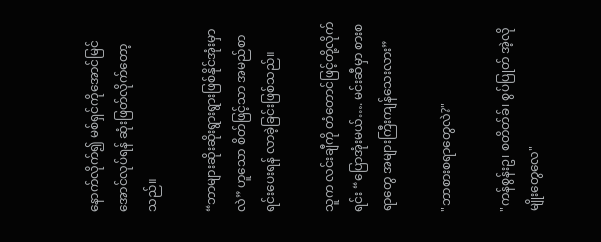နောက်လိုက်၍ မစ်ရှင်ကိုအောင်မြင်အောင်လုပ်ရန် ဆုံးဖြတ်လိုက်တော့သည်။

“ဘာများဆိုးဆိုးရွားရွားဖြစ်နိုင်အုံးမှာလဲ” ဟူသော စိတ်ဖြင့်သာ အမည်စာရင်းပေးရန် လာခဲ့ခြင်းဖြစ်သည်။

သူက လင်းချီကို တံတောင်ဖြင့်တို့လိုက်ရင်း “ပြောအုံးမယ်…. မင်းဆီမှာ စားစရာတွေ အများကြီးကျန်သေးလား”

"ဘာစားစရာတွေလဲ?"

"ကန်စွန်းဥ၊ စတိတ်ခ်၊ စွပ်ပြုတ် အဲ့လိုမျိုးတွေလေ"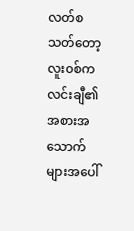လတ်စသတ်တော့ လူး၀စ်က လင်းချီ၏ အစားအသောက်များအပေါ်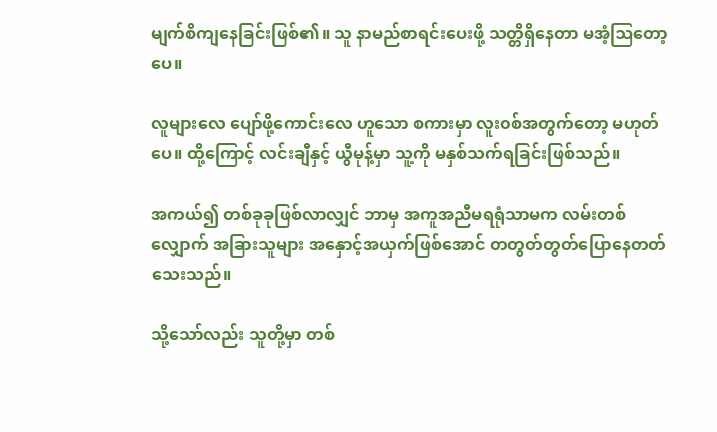မျက်စိကျနေခြင်းဖြစ်၏။ သူ နာမည်စာရင်းပေးဖို့ သတ္တိရှိနေတာ မအံ့ဩတော့ပေ။

လူများလေ ပျော်ဖို့ကောင်းလေ ဟူသော စကားမှာ လူး၀စ်အတွက်တော့ မဟုတ်ပေ။ ထို့ကြောင့် လင်းချီနှင့် ယွီမုန့်မှာ သူ့ကို မနှစ်သက်ရခြင်းဖြစ်သည်။

အကယ်၍ တစ်ခုခုဖြစ်လာလျှင် ဘာမှ အကူအညီမရရုံသာမက လမ်းတစ်လျှောက် အခြားသူများ အနှောင့်အယှက်ဖြစ်အောင် တတွတ်တွတ်ပြောနေတတ်သေးသည်။

သို့သော်လည်း သူတို့မှာ တစ်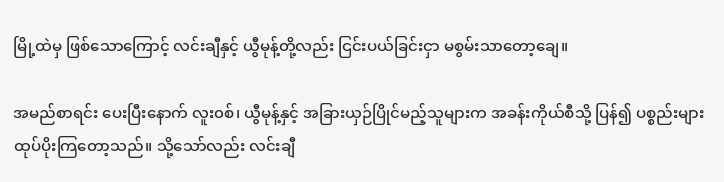မြို့ထဲမှ ဖြစ်သောကြောင့် လင်းချီနှင့် ယွီမုန့်တို့လည်း ငြင်းပယ်ခြင်းငှာ မစွမ်းသာတော့‌ချေ။

အမည်စာရင်း ပေးပြီးနောက် လူး၀စ်၊ ယွီမုန့်နှင့် အခြားယှဉ်ပြိုင်မည့်သူများက အခန်းကိုယ်စီသို့ ပြန်၍ ပစ္စည်းများ ထုပ်ပိုးကြတော့သည်။ သို့သော်လည်း လင်းချီ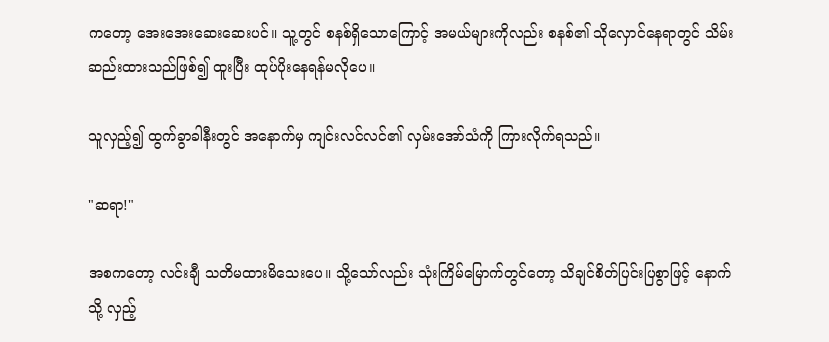ကတော့ အေးအေးဆေးဆေးပင်။ သူ့တွင် စနစ်ရှိသောကြောင့် အမယ်များကိုလည်း စနစ်၏ သိုလှောင်နေရာတွင် သိမ်းဆည်းထားသည်ဖြစ်၍ ထူးပြီး ထုပ်ပိုးနေရန်မလိုပေ။

သူလှည့်၍ ထွက်ခွာခါနီးတွင် အနောက်မှ ကျင်းလင်လင်၏ လှမ်းအော်သံကို ကြားလိုက်ရသည်။

"ဆရာ!"

အစကတော့ လင်းချီ သတိမထားမိသေးပေ။ သို့သော်လည်း သုံးကြိမ်မြောက်တွင်တော့ သိချင်စိတ်ပြင်းပြစွာဖြင့် နောက်သို့ လှည့်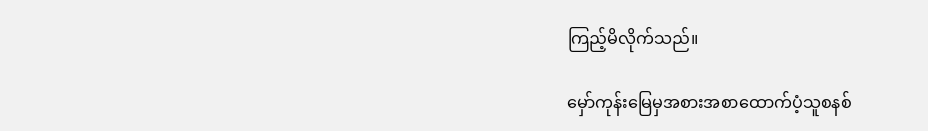ကြည့်မိလိုက်သည်။

မှော်ကုန်းမြေမှအစားအစာထောက်ပံ့သူစနစ်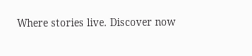Where stories live. Discover now